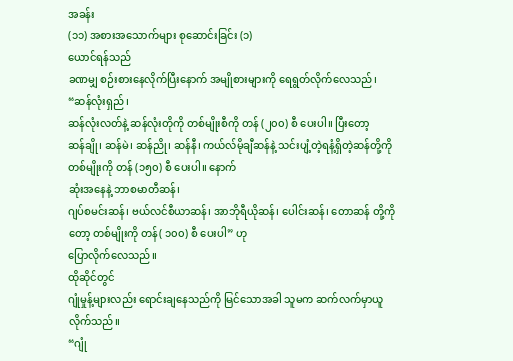အခန်း
(၁၁) အစားအသောက်များ စုဆောင်းခြင်း (၁)
ယောင်ရန်သည်
ခဏမျှ စဉ်းစားနေလိုက်ပြီးနောက် အမျိုစားများကို ရေရွတ်လိုက်လေသည်၊
“ဆန်လုံးရှည်၊
ဆန်လုံးလတ်နဲ့ ဆန်လုံးတိုကို တစ်မျိုးစီကို တန် (၂၀၀) စီ ပေးပါ။ ပြီးတော့
ဆန်ချို၊ ဆန်မဲ၊ ဆန်ညို၊ ဆန်နီ၊ ကယ်လ်မိုချီဆန်နဲ့ သင်းပျံ့တဲ့ရနံ့ရှိတဲ့ဆန်တို့ကို
တစ်မျိုးကို တန် (၁၅၀) စီ ပေးပါ။ နောက်
ဆုံးအနေနဲ့ ဘာစမာတီဆန်၊
ဂျပ်စမင်းဆန်၊ ဗယ်လင်စီယာဆန်၊ အာဘိုရီယိုဆန်၊ ပေါင်းဆန်၊ တောဆန် တို့ကိုတော့ တစ်မျိုးကို တန်( ၁၀၀) စီ ပေးပါ” ဟု
ပြောလိုက်လေသည်။
ထိုဆိုင်တွင်
ဂျုံမှုန့်များလည်း ရောင်းချနေသည်ကို မြင်သောအခါ သူမက ဆက်လက်မှာယူလိုက်သည်။
“ဂျုံ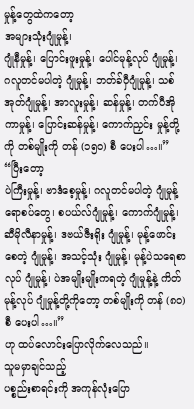မှုန့်တွေထဲကတော့
အများသုံးဂျုံမှုန့်၊
ဂျုံနီမှုန့်၊ ပြောင်းဖူးမှုန့်၊ ပေါင်မုန့်လုပ် ဂျုံမှုန့်၊ ဂလူတင်မပါတဲ့ ဂျုံမှုန့်၊ ဘတ်ခ်ဝှီဂျုံမှုန့်၊ သစ်အုတ်ဂျုံမှုန့်၊ အာလူးမှုန့်၊ ဆန်မှုန့်၊ တက်ပီအိုကာမှုန့်၊ ပြောင်းဆန်မှုန့်၊ ကောက်ညှင်း မှုန့်တို့ကို တစ်မျိုးကို တန် (၁၅၀) စီ ပေးပါ…။”
“ပြီးတော့
ပဲကြီးမှုန့်၊ ဗာဒံစေ့မှုန့်၊ ဂလူတင်မပါတဲ့ ဂျုံမှုန့်ရောစပ်တွေ၊ စပယ်လ်ဂျုံမှုန့်၊ ကောက်ဂျုံမှုန့်၊ ဆီမိုလီနာမှုန့်၊ ဒဗယ်ဇီးရိုး ဂျုံမှုန့်၊ မုန့်ဖောင်းစေတဲ့ ဂျုံမှုန့်၊ အသင့်သုံး ဂျုံမှုန့်၊ မုန့်ပဲသရေစာလုပ် ဂျုံမှုန့်၊ ပဲအမျိုးမျိုးကရတဲ့ ဂျုံမှုန့်နဲ့ ကိတ်မုန့်လုပ် ဂျုံမှုန့်တို့ကိုတော့ တစ်မျိုးကို တန် (၈၀) စီ ပေးပါ…။”
ဟု ထပ်လောင်းပြောလိုက်လေသည်။
သူမမှာချင်သည့်
ပစ္စည်းစာရင်းကို အကုန်လုံးပြော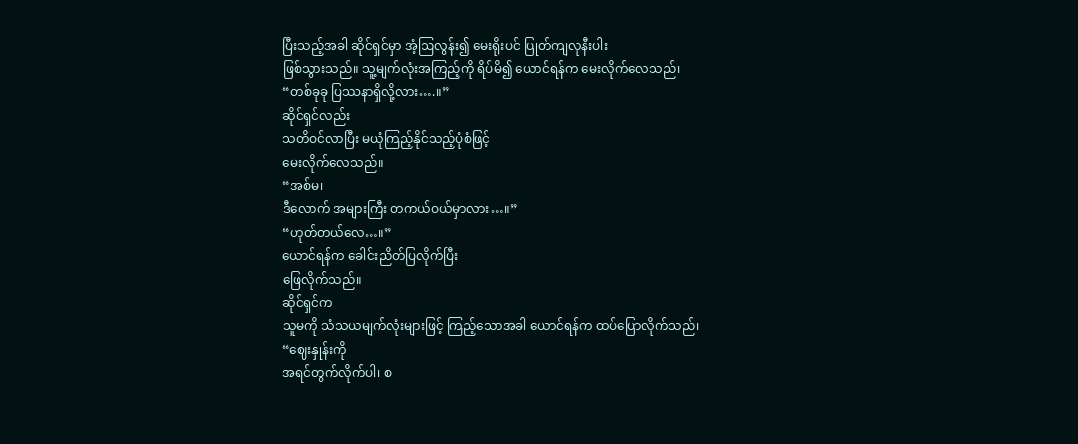ပြီးသည့်အခါ ဆိုင်ရှင်မှာ အံ့ဩလွန်း၍ မေးရိုးပင် ပြုတ်ကျလုနီးပါး
ဖြစ်သွားသည်။ သူ့မျက်လုံးအကြည့်ကို ရိပ်မိ၍ ယောင်ရန်က မေးလိုက်လေသည်၊
“တစ်ခုခု ပြဿနာရှိလို့လား….။”
ဆိုင်ရှင်လည်း
သတိဝင်လာပြီး မယုံကြည့်နိုင်သည့်ပုံစံဖြင့်
မေးလိုက်လေသည်။
“အစ်မ၊
ဒီလောက် အများကြီး တကယ်ဝယ်မှာလား…။”
“ဟုတ်တယ်လေ…။”
ယောင်ရန်က ခေါင်းညိတ်ပြလိုက်ပြီး
ဖြေလိုက်သည်။
ဆိုင်ရှင်က
သူမကို သံသယမျက်လုံးများဖြင့် ကြည့်သောအခါ ယောင်ရန်က ထပ်ပြောလိုက်သည်၊
“ဈေးနှုန်းကို
အရင်တွက်လိုက်ပါ၊ စ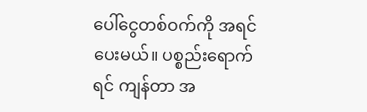ပေါ်ငွေတစ်ဝက်ကို အရင်ပေးမယ်။ ပစ္စည်းရောက်ရင် ကျန်တာ အ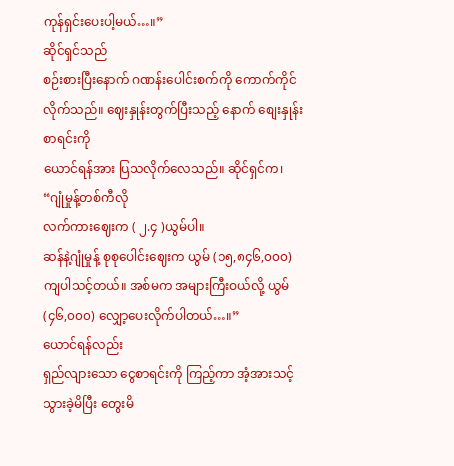ကုန်ရှင်းပေးပါ့မယ်…။”
ဆိုင်ရှင်သည်
စဉ်းစားပြီးနောက် ဂဏန်းပေါင်းစက်ကို ကောက်ကိုင်လိုက်သည်။ ဈေးနှုန်းတွက်ပြီးသည့် နောက် စျေးနှုန်းစာရင်းကို
ယောင်ရန်အား ပြသလိုက်လေသည်။ ဆိုင်ရှင်က၊
“ဂျုံမှုန့်တစ်ကီလို
လက်ကားဈေးက ( ၂.၄ )ယွမ်ပါ။
ဆန်နဲ့ဂျုံမှုန့် စုစုပေါင်းဈေးက ယွမ် (၁၅,၈၄၆,၀၀၀)
ကျပါသင့်တယ်။ အစ်မက အများကြီးဝယ်လို့ ယွမ် (၄၆,၀၀၀) လျှော့ပေးလိုက်ပါတယ်…။”
ယောင်ရန်လည်း
ရှည်လျားသော ငွေစာရင်းကို ကြည့်ကာ အံ့အားသင့်သွားခဲ့မိပြီး တွေးမိ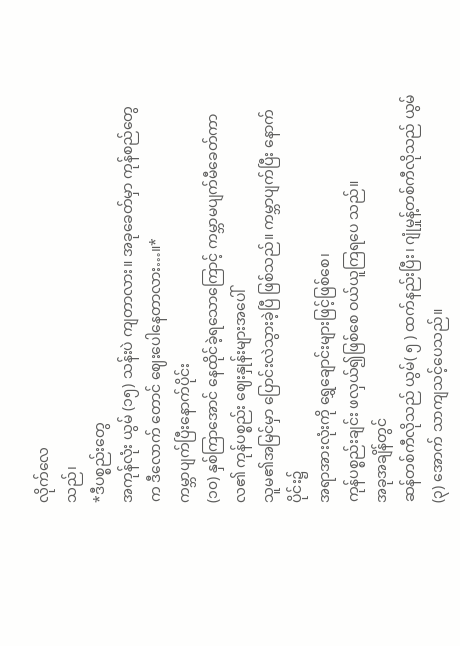လိုက်လေ
သည်၊
*ဒီပစ္စည်းတွေ
အကုန်လုံး ယွမ် (၁၅) သန်းပဲ ကျတာလား။ အခုခေတ်မှာ ကုန်စည်တွေက ဒီလောက် တောင် ဈေးပေါနေတာလား…။*
ကမ္ဘာပျက်ပြီးနောက်ပိုင်း
(၁၀) နှစ်ကြာအောင် နေထိုင်ခဲ့ရသောကြောင့် ကမ္ဘာမပျက်မီခေတ်ကာလ၏ ကုန်ပစ္စည်း ဈေးနှုန်းများအပေါ်
သူမ၏အမြင်မှာ ပြောင်းလဲသွားခဲ့ပြီ ဖြစ်သည်။ ကမ္ဘာပျက်ပြီး နောက် ပိုင်း၌
အရာအားလုံးကို ရွှေချောင်းများဖြင့်ဖြစ်စေ၊
ကုန်ပစ္စည်းချင်း ဖလှယ်၍ဖြစ်စေ ဝယ်ယူကြရပေ သည်။
အခုအချိန်တွင်
ဆန်တစ်ကီလိုသည် ယွမ်( ၅ ) ထက်နည်းပြီး၊ ဂျုံမှုန့်တစ်ကီလိုသည် ယွမ် (၃) အောက် သာကျသင့်ပေသည်။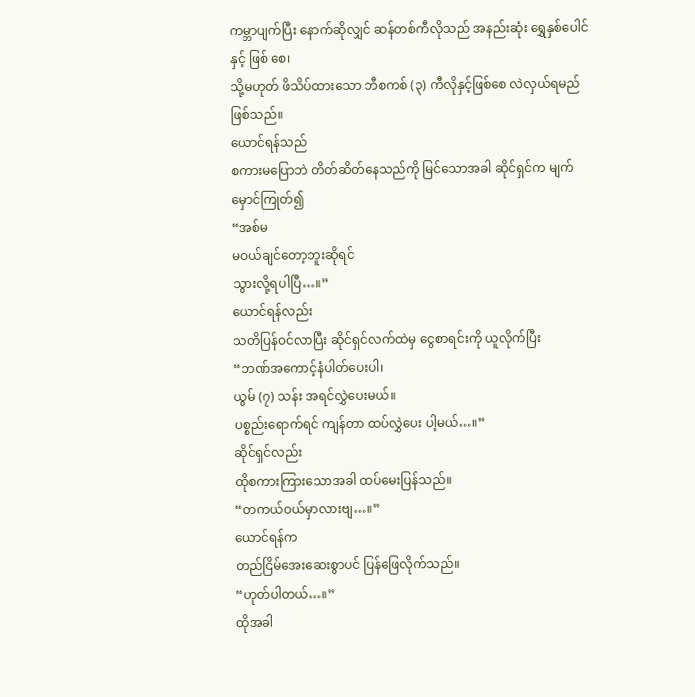ကမ္ဘာပျက်ပြီး နောက်ဆိုလျှင် ဆန်တစ်ကီလိုသည် အနည်းဆုံး ရွှေနှစ်ပေါင်နှင့် ဖြစ် စေ၊
သို့မဟုတ် ဖိသိပ်ထားသော ဘီစကစ် (၃) ကီလိုနှင့်ဖြစ်စေ လဲလှယ်ရမည် ဖြစ်သည်။
ယောင်ရန်သည်
စကားမပြောဘဲ တိတ်ဆိတ်နေသည်ကို မြင်သောအခါ ဆိုင်ရှင်က မျက်မှောင်ကြုတ်၍
“အစ်မ
မဝယ်ချင်တော့ဘူးဆိုရင်
သွားလို့ရပါပြီ…။”
ယောင်ရန်လည်း
သတိပြန်ဝင်လာပြီး ဆိုင်ရှင်လက်ထဲမှ ငွေစာရင်းကို ယူလိုက်ပြီး
“ဘဏ်အကောင့်နံပါတ်ပေးပါ၊
ယွမ် (၇) သန်း အရင်လွှဲပေးမယ်။
ပစ္စည်းရောက်ရင် ကျန်တာ ထပ်လွှဲပေး ပါ့မယ်…။”
ဆိုင်ရှင်လည်း
ထိုစကားကြားသောအခါ ထပ်မေးပြန်သည်။
“တကယ်ဝယ်မှာလားဗျ…။”
ယောင်ရန်က
တည်ငြိမ်အေးဆေးစွာပင် ပြန်ဖြေလိုက်သည်။
“ဟုတ်ပါတယ်…။”
ထိုအခါ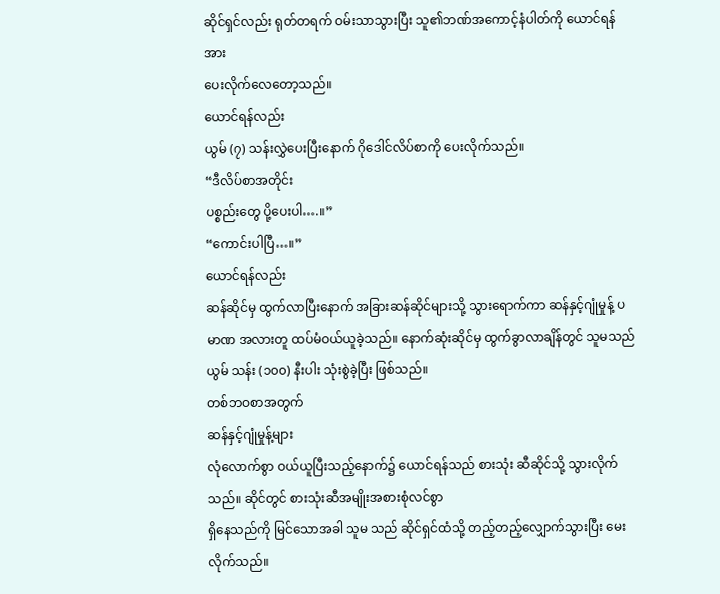ဆိုင်ရှင်လည်း ရုတ်တရက် ဝမ်းသာသွားပြီး သူ၏ဘဏ်အကောင့်နံပါတ်ကို ယောင်ရန်အား
ပေးလိုက်လေတော့သည်။
ယောင်ရန်လည်း
ယွမ် (၇) သန်းလွှဲပေးပြီးနောက် ဂိုဒေါင်လိပ်စာကို ပေးလိုက်သည်။
“ဒီလိပ်စာအတိုင်း
ပစ္စည်းတွေ ပို့ပေးပါ….။”
“ကောင်းပါပြီ…။”
ယောင်ရန်လည်း
ဆန်ဆိုင်မှ ထွက်လာပြီးနောက် အခြားဆန်ဆိုင်များသို့ သွားရောက်ကာ ဆန်နှင့်ဂျုံမှုန့် ပမာဏ အလားတူ ထပ်မံဝယ်ယူခဲ့သည်။ နောက်ဆုံးဆိုင်မှ ထွက်ခွာလာချိန်တွင် သူမသည် ယွမ် သန်း (၁၀၀) နီးပါး သုံးစွဲခဲ့ပြီး ဖြစ်သည်။
တစ်ဘဝစာအတွက်
ဆန်နှင့်ဂျုံမှုန့်များ
လုံလောက်စွာ ဝယ်ယူပြီးသည့်နောက်၌ ယောင်ရန်သည် စားသုံး ဆီဆိုင်သို့ သွားလိုက်သည်။ ဆိုင်တွင် စားသုံးဆီအမျိုးအစားစုံလင်စွာ
ရှိနေသည်ကို မြင်သောအခါ သူမ သည် ဆိုင်ရှင်ထံသို့ တည့်တည့်လျှောက်သွားပြီး မေးလိုက်သည်။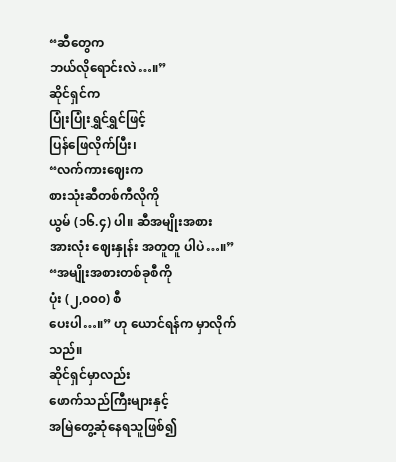“ဆီတွေက
ဘယ်လိုရောင်းလဲ…။”
ဆိုင်ရှင်က
ပြုံးပြုံးရွှင်ရွှင်ဖြင့်
ပြန်ဖြေလိုက်ပြီး၊
“လက်ကားဈေးက
စားသုံးဆီတစ်ကီလိုကို
ယွမ် (၁၆.၄) ပါ။ ဆီအမျိုးအစား
အားလုံး ဈေးနှုန်း အတူတူ ပါပဲ…။”
“အမျိုးအစားတစ်ခုစီကို
ပုံး (၂,၀၀၀) စီ
ပေးပါ…။” ဟု ယောင်ရန်က မှာလိုက်သည်။
ဆိုင်ရှင်မှာလည်း
ဖောက်သည်ကြီးများနှင့်
အမြဲတွေ့ဆုံနေရသူဖြစ်၍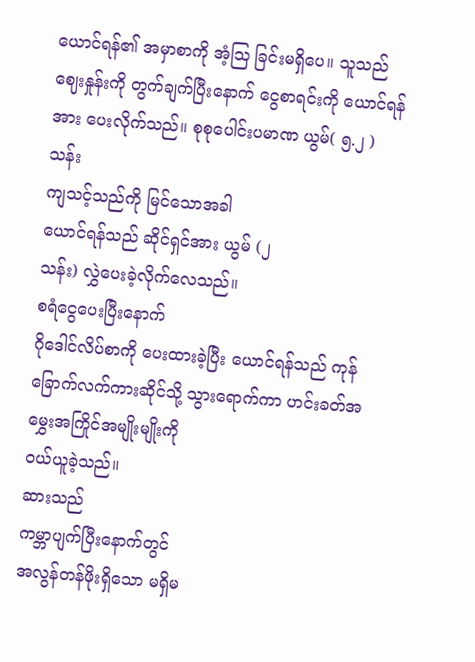ယောင်ရန်၏ အမှာစာကို အံ့ဩ ခြင်းမရှိပေ။ သူသည် ဈေးနှုန်းကို တွက်ချက်ပြီးနောက် ငွေစာရင်းကို ယောင်ရန်အား ပေးလိုက်သည်။ စုစုပေါင်းပမာဏ ယွမ်( ၅.၂ )သန်း
ကျသင့်သည်ကို မြင်သောအခါ
ယောင်ရန်သည် ဆိုင်ရှင်အား ယွမ် (၂
သန်း) လွှဲပေးခဲ့လိုက်လေသည်။
စရံငွေပေးပြီးနောက်
ဂိုဒေါင်လိပ်စာကို ပေးထားခဲ့ပြီး ယောင်ရန်သည် ကုန်ခြောက်လက်ကားဆိုင်သို့ သွားရောက်ကာ ဟင်းခတ်အမွှေးအကြိုင်အမျိုးမျိုးကို
ဝယ်ယူခဲ့သည်။
ဆားသည်
ကမ္ဘာပျက်ပြီးနောက်တွင်
အလွန်တန်ဖိုးရှိသော မရှိမ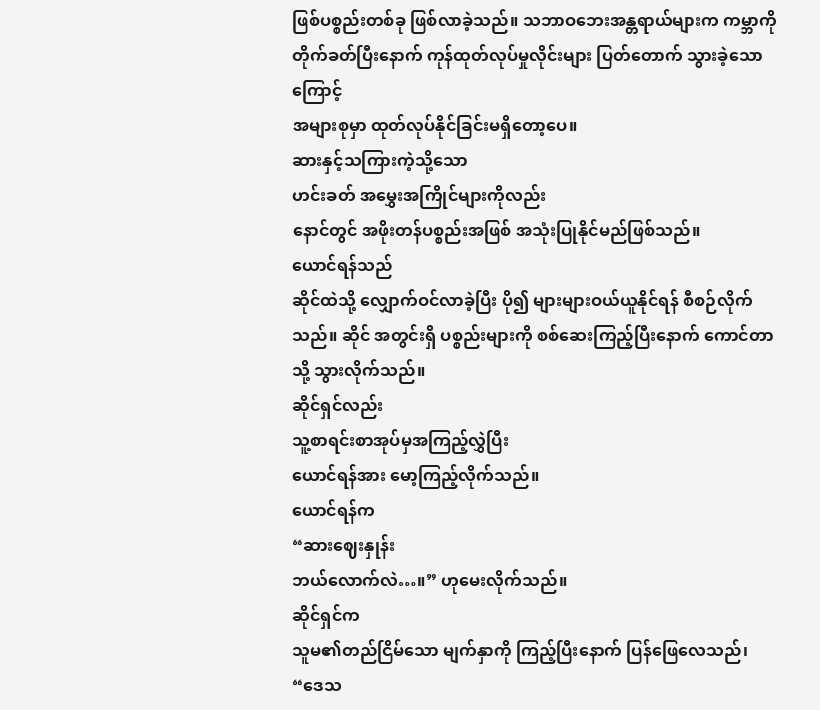ဖြစ်ပစ္စည်းတစ်ခု ဖြစ်လာခဲ့သည်။ သဘာဝဘေးအန္တရာယ်များက ကမ္ဘာကို တိုက်ခတ်ပြီးနောက် ကုန်ထုတ်လုပ်မှုလိုင်းများ ပြတ်တောက် သွားခဲ့သောကြောင့်
အများစုမှာ ထုတ်လုပ်နိုင်ခြင်းမရှိတော့ပေ။
ဆားနှင့်သကြားကဲ့သို့သော
ဟင်းခတ် အမွှေးအကြိုင်များကိုလည်း
နောင်တွင် အဖိုးတန်ပစ္စည်းအဖြစ် အသုံးပြုနိုင်မည်ဖြစ်သည်။
ယောင်ရန်သည်
ဆိုင်ထဲသို့ လျှောက်ဝင်လာခဲ့ပြီး ပို၍ များများဝယ်ယူနိုင်ရန် စီစဉ်လိုက်သည်။ ဆိုင် အတွင်းရှိ ပစ္စည်းများကို စစ်ဆေးကြည့်ပြီးနောက် ကောင်တာသို့ သွားလိုက်သည်။
ဆိုင်ရှင်လည်း
သူ့စာရင်းစာအုပ်မှအကြည့်လွှဲပြီး
ယောင်ရန်အား မော့ကြည့်လိုက်သည်။
ယောင်ရန်က
“ဆားဈေးနှုန်း
ဘယ်လောက်လဲ…။” ဟုမေးလိုက်သည်။
ဆိုင်ရှင်က
သူမ၏တည်ငြိမ်သော မျက်နှာကို ကြည့်ပြီးနောက် ပြန်ဖြေလေသည်၊
“ဒေသ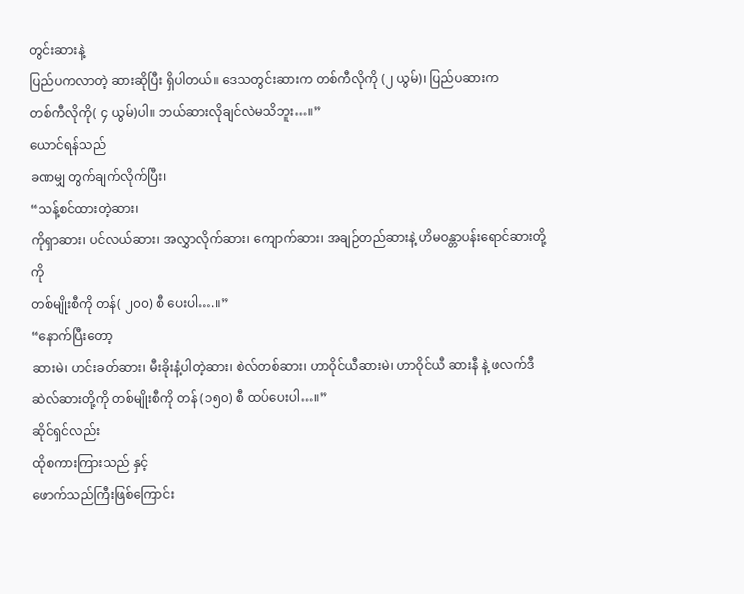တွင်းဆားနဲ့
ပြည်ပကလာတဲ့ ဆားဆိုပြီး ရှိပါတယ်။ ဒေသတွင်းဆားက တစ်ကီလိုကို (၂ ယွမ်)၊ ပြည်ပဆားက
တစ်ကီလိုကို( ၄ ယွမ်)ပါ။ ဘယ်ဆားလိုချင်လဲမသိဘူး…။”
ယောင်ရန်သည်
ခဏမျှ တွက်ချက်လိုက်ပြီး၊
“သန့်စင်ထားတဲ့ဆား၊
ကိုရှာဆား၊ ပင်လယ်ဆား၊ အလွှာလိုက်ဆား၊ ကျောက်ဆား၊ အချဉ်တည်ဆားနဲ့ ဟိမဝန္တာပန်းရောင်ဆားတို့ကို
တစ်မျိုးစီကို တန်( ၂၀၀) စီ ပေးပါ….။”
“နောက်ပြီးတော့
ဆားမဲ၊ ဟင်းခတ်ဆား၊ မီးခိုးနံ့ပါတဲ့ဆား၊ စဲလ်တစ်ဆား၊ ဟာဝိုင်ယီဆားမဲ၊ ဟာဝိုင်ယီ ဆားနီ နဲ့ ဖလက်ဒီဆဲလ်ဆားတို့ကို တစ်မျိုးစီကို တန် (၁၅၀) စီ ထပ်ပေးပါ…။”
ဆိုင်ရှင်လည်း
ထိုစကားကြားသည် နှင့်
ဖောက်သည်ကြီးဖြစ်ကြောင်း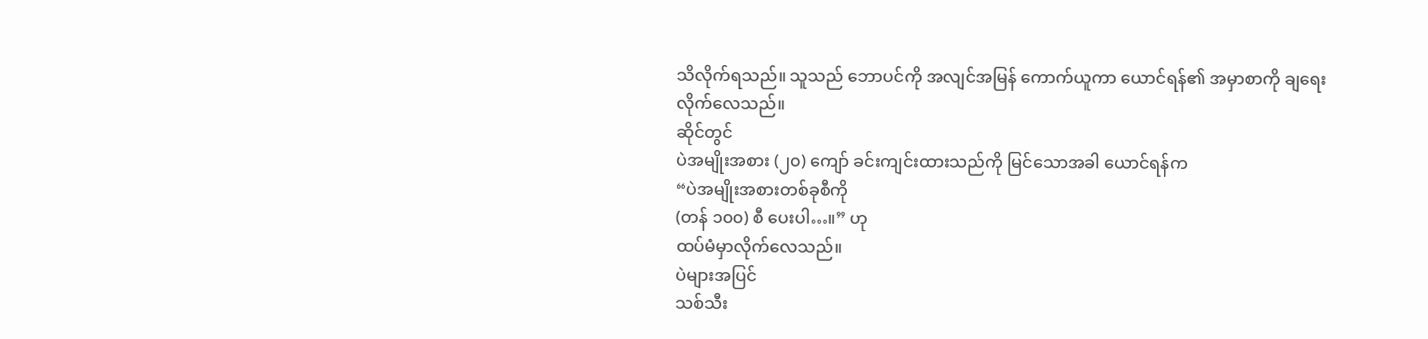သိလိုက်ရသည်။ သူသည် ဘောပင်ကို အလျင်အမြန် ကောက်ယူကာ ယောင်ရန်၏ အမှာစာကို ချရေးလိုက်လေသည်။
ဆိုင်တွင်
ပဲအမျိုးအစား (၂၀) ကျော် ခင်းကျင်းထားသည်ကို မြင်သောအခါ ယောင်ရန်က
“ပဲအမျိုးအစားတစ်ခုစီကို
(တန် ၁၀၀) စီ ပေးပါ…။” ဟု
ထပ်မံမှာလိုက်လေသည်။
ပဲများအပြင်
သစ်သီး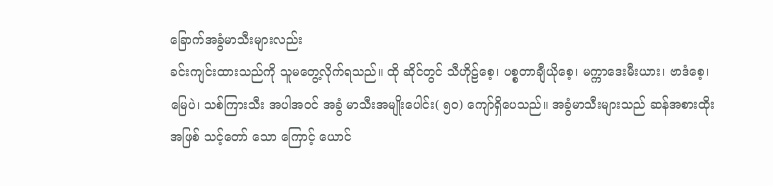ခြောက်အခွံမာသီးများလည်း
ခင်းကျင်းထားသည်ကို သူမတွေ့လိုက်ရသည်။ ထို ဆိုင်တွင် သီဟိုဠ်စေ့၊ ပစ္စတာချီယိုစေ့၊ မက္ကာဒေးမီးယား၊ ဗာဒံစေ့၊ မြေပဲ၊ သစ်ကြားသီး အပါအဝင် အခွံ မာသီးအမျိုးပေါင်း( ၅၀) ကျော်ရှိပေသည်။ အခွံမာသီးများသည် ဆန်အစားထိုးအဖြစ် သင့်တော် သော ကြောင့် ယောင်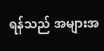ရန်သည် အများအ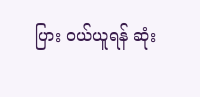ပြား ဝယ်ယူရန် ဆုံး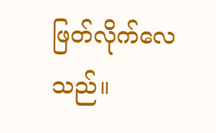ဖြတ်လိုက်လေသည်။